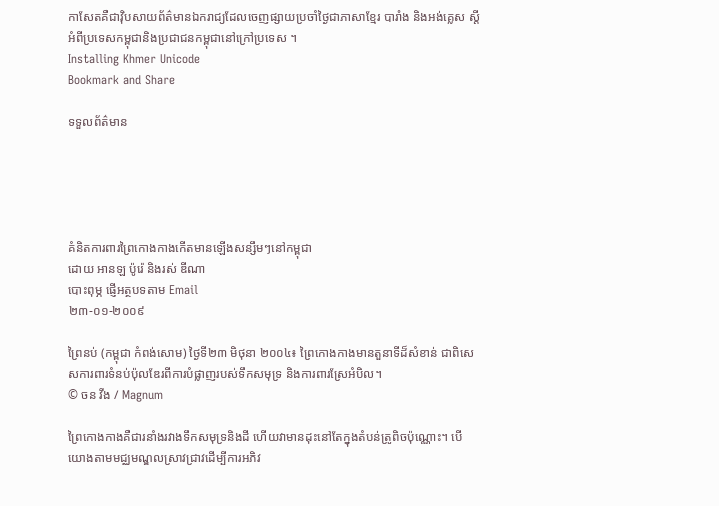កាសែតគឺជាវ៉ិបសាយព័ត៌មានឯករាជ្យដែលចេញផ្សាយប្រចាំថ្ងៃជាភាសាខ្មែរ បារាំង និងអង់គ្លេស ស្តីអំពីប្រទេសកម្ពុជានិងប្រជាជនកម្ពុជានៅក្រៅប្រទេស ។
Installing Khmer Unicode
Bookmark and Share

ទទួលព័ត៌មាន





គំនិតការពារព្រៃកោងកាងកើតមានឡើងសន្សឹមៗនៅកម្ពុជា
ដោយ អានឡ ប៉ូរ៉េ និងរស់ ឌីណា
បោះពុម្ភ ផ្ញើអត្ថបទតាម Email
២៣-០១-២០០៩

ព្រៃនប់ (កម្ពុជា កំពង់សោម) ថ្ងៃទី២៣ មិថុនា ២០០៤៖ ព្រៃកោងកាងមានតួនាទីដ៏សំខាន់ ជាពិសេសការពារទំនប់ប៉ុលឌែរពីការបំផ្លាញរបស់ទឹកសមុទ្រ និងការពារស្រែអំបិល។
© ចន វីង / Magnum

ព្រៃកោងកាងគឺជារនាំងរវាងទឹកសមុទ្រនិងដី ហើយវាមានដុះនៅតែក្នុងតំបន់ត្រូពិចប៉ុណ្ណោះ។ បើយោងតាមមជ្ឈមណ្ឌលស្រាវជ្រាវដើម្បីការអភិវ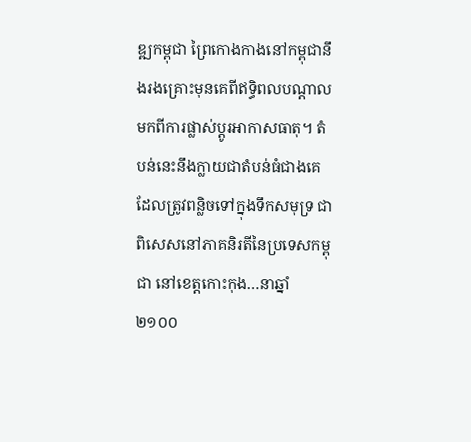ឌ្ឍកម្ពុជា ព្រៃកោងកាងនៅកម្ពុជានឹងរងគ្រោះមុនគេពីឥទ្ធិពលបណ្តាលមកពីការផ្លាស់ប្តូរអាកាសធាតុ។ តំបន់នេះនឹងក្លាយជាតំបន់ធំជាងគេដែលត្រូវពន្លិចទៅក្នុងទឹកសមុទ្រ ជាពិសេសនៅភាគនិរតីនៃប្រទេសកម្ពុជា នៅខេត្តកោះកុង…នាឆ្នាំ២១០០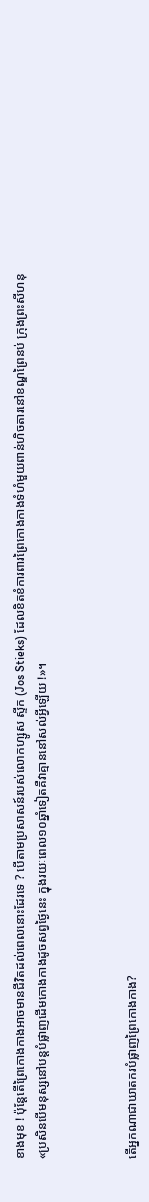ខាងមុខ ! ប៉ុន្តែតើព្រៃកោងកាងអាចមានជីវិតដល់ពេលនោះដែរទេ ? បើតាមប្រសាសន៍របស់លោកហ្សូស ស្ទីក (Jos Stieks) ដែលខិតខំការពារព្រៃកោងកាងទំហំមួយពាន់ហិចតារនៅខណ្ឌព្រៃនប់ ក្រុងព្រះសីហនុ «ប្រសិនបើមនុស្សនៅបន្តបំផ្លាញដើមកោងកាងដូចសព្វថ្ងៃនេះ ក្នុងរយៈពេល១០ឆ្នាំទៀតគឺវាគ្មាននៅសល់អ្វីឡើយ !»។



តើអ្នកណាជាឃាតករបំផ្លាញព្រៃកោងកាង?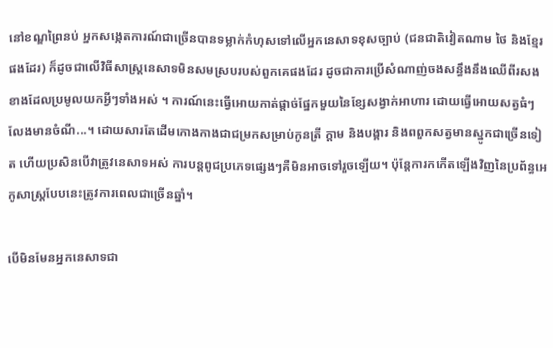នៅខណ្ឌព្រៃនប់ អ្នកសង្កេតការណ៍ជាច្រើនបានទម្លាក់កំហុសទៅលើអ្នកនេសាទខុសច្បាប់ (ជនជាតិវៀតណាម ថៃ និងខ្មែរផងដែរ) ក៏ដូចជាលើវិធីសាស្រ្តនេសាទមិនសមស្របរបស់ពួកគេផងដែរ ដូចជាការប្រើសំណាញ់ចងសន្ធឹងនឹងឈើពីរសងខាងដែលប្រមូលយកអ្វីៗទាំងអស់ ។ ការណ៍នេះធ្វើអោយកាត់ផ្តាច់ផ្នែកមួយនៃខ្សែសង្វាក់អាហារ ដោយធ្វើអោយសត្វធំៗលែងមានចំណី...។ ដោយសារតែដើមកោងកាងជាជម្រកសម្រាប់កូនត្រី ក្តាម និងបង្គារ និងពពួកសត្វមានស្នូកជាច្រើនទៀត ហើយប្រសិនបើវាត្រូវនេសាទអស់ ការបន្តពូជប្រភេទផ្សេងៗគឺមិនអាចទៅរួចឡើយ។ ប៉ុន្តែការកកើតឡើងវិញនៃប្រព័ន្ធអេកូសាស្រ្តបែបនេះត្រូវការពេលជាច្រើនឆ្នាំ។

បើមិនមែនអ្នកនេសាទជា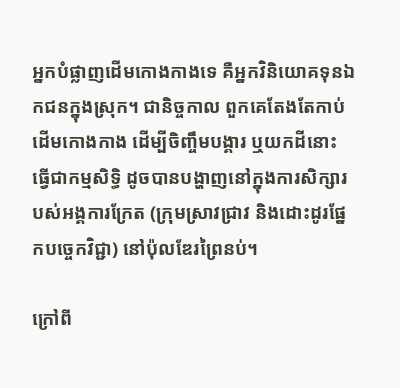អ្នកបំផ្លាញដើមកោងកាងទេ គឺអ្នកវិនិយោគទុនឯកជនក្នុងស្រុក។ ជានិច្ចកាល ពួកគេតែងតែកាប់ដើមកោងកាង ដើម្បីចិញ្ចឹមបង្គារ ឬយកដីនោះធ្វើជាកម្មសិទ្ធិ ដូចបានបង្ហាញនៅក្នុងការសិក្សារបស់អង្គការក្រែត (ក្រុមស្រាវជ្រាវ និងដោះដូរផ្នែកបច្ចេកវិជ្ជា) នៅប៉ុលឌែរព្រៃនប់។

ក្រៅពី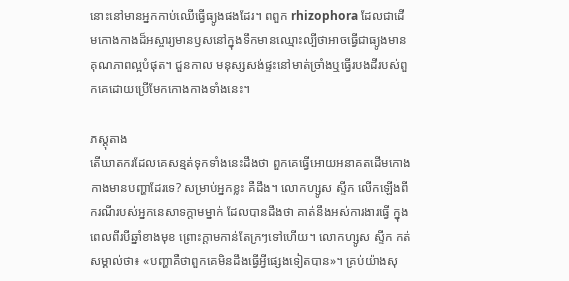នោះនៅមានអ្នកកាប់ឈើធ្វើធ្យូងផងដែរ។ ពពួក rhizophora ដែលជាដើមកោងកាងដ៏អស្ចារ្យមានឫសនៅក្នុងទឹកមានឈ្មោះល្បីថាអាចធ្វើជាធ្យូងមានគុណភាពល្អបំផុត។ ជួនកាល មនុស្សសង់ផ្ទះនៅមាត់ច្រាំងឬធ្វើរបងដីរបស់ពួកគេដោយប្រើមែកកោងកាងទាំងនេះ។

ភស្តុតាង
តើឃាតករដែលគេសន្មត់ទុកទាំងនេះដឹងថា ពួកគេធ្វើអោយអនាគតដើមកោងកាងមានបញ្ហាដែរទេ? សម្រាប់អ្នកខ្លះ គឺដឹង។ លោកហ្សូស ស្ទីក លើកឡើងពីករណីរបស់អ្នកនេសាទក្តាមម្នាក់ ដែលបានដឹងថា គាត់នឹងអស់ការងារធ្វើ ក្នុងពេលពីរបីឆ្នាំខាងមុខ ព្រោះក្តាមកាន់តែក្រៗទៅហើយ។ លោកហ្សូស ស្ទីក កត់សម្គាល់ថា៖ «បញ្ហាគឺថាពួកគេមិនដឹងធ្វើអ្វីផ្សេងទៀតបាន»។ គ្រប់យ៉ាងសុ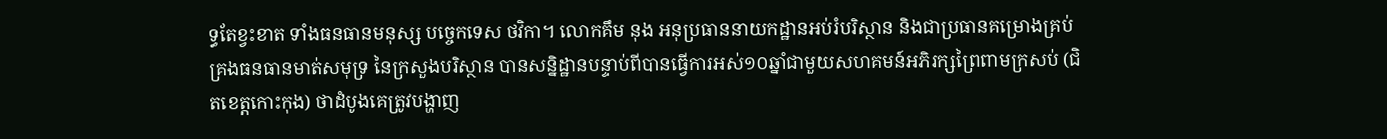ទ្ធតែខ្វះខាត ទាំងធនធានមនុស្ស បច្ចេកទេស ថវិកា។ លោកគឹម នុង អនុប្រធាននាយកដ្ឋានអប់រំបរិស្ថាន និងជាប្រធានគម្រោងគ្រប់គ្រងធនធានមាត់សមុទ្រ នៃក្រសួងបរិស្ថាន បានសន្និដ្ឋានបន្ទាប់ពីបានធ្វើការអស់១០ឆ្នាំជាមួយសហគមន៍អភិរក្សព្រៃពាមក្រសប់ (ជិតខេត្តកោះកុង) ថាដំបូងគេត្រូវបង្ហាញ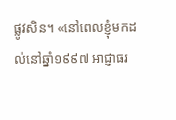ផ្លូវសិន។ «នៅពេលខ្ញុំមកដល់នៅឆ្នាំ១៩៩៧ អាជ្ញាធរ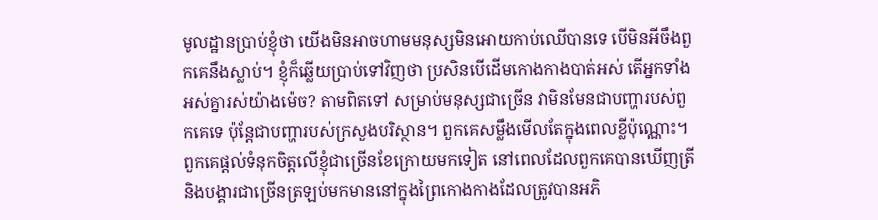មូលដ្ឋានប្រាប់ខ្ញុំថា យើងមិនអាចហាមមនុស្សមិនអោយកាប់ឈើបានទេ បើមិនអីចឹងពួកគេនឹងស្លាប់។ ខ្ញុំក៏ឆ្លើយប្រាប់ទៅវិញថា ប្រសិនបើដើមកោងកាងបាត់អស់ តើអ្នកទាំងអស់គ្នារស់យ៉ាងម៉េច? តាមពិតទៅ សម្រាប់មនុស្សជាច្រើន វាមិនមែនជាបញ្ហារបស់ពួកគេទេ ប៉ុន្តែជាបញ្ហារបស់ក្រសួងបរិស្ថាន។ ពួកគេសម្លឹងមើលតែក្នុងពេលខ្លីប៉ុណ្ណោះ។ ពួកគេផ្តល់ទំនុកចិត្តលើខ្ញុំជាច្រើនខែក្រោយមកទៀត នៅពេលដែលពួកគេបានឃើញត្រី និងបង្គារជាច្រើនត្រឡប់មកមាននៅក្នុងព្រៃកោងកាងដែលត្រូវបានអភិ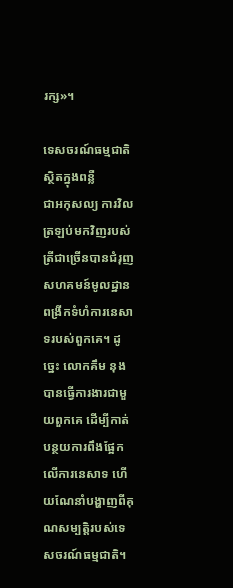រក្ស»។

ទេសចរណ៍ធម្មជាតិស្ថិតក្នុងពន្លឺ
ជាអកុសល្យ ការវិលត្រឡប់មកវិញរបស់ត្រីជាច្រើនបានជំរុញសហគមន៍មូលដ្ឋានពង្រីកទំហំការនេសាទរបស់ពួកគេ។ ដូច្នេះ លោកគឹម នុង បានធ្វើការងារជាមួយពួកគេ ដើម្បីកាត់បន្ថយការពឹងផ្អែកលើការនេសាទ ហើយណែនាំបង្ហាញពីគុណសម្បតិ្តរបស់ទេសចរណ៍ធម្មជាតិ។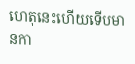ហេតុនេះហើយទើបមានកា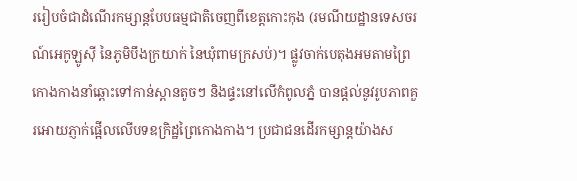ររៀបចំជាដំណើរកម្សាន្តបែបធម្មជាតិចេញពីខេត្តកោះកុង (រមណីយដ្ឋានទេសចរណ៍អេកូឡូស៊ី នៃភូមិបឹងក្រយាក់ នៃឃុំពាមក្រសប់)។ ផ្លូវចាក់បេតុងអមតាមព្រៃកោងកាងនាំឆ្ពោះទៅកាន់ស្ពានតូចៗ និងផ្ទះនៅលើកំពូលភ្នំ បានផ្តល់នូវរូបភាពគួរអោយភ្ញាក់ផ្អើលលើបទឧក្រិដ្ឋព្រៃកោងកាង។ ប្រជាជនដើរកម្សាន្តយ៉ាងស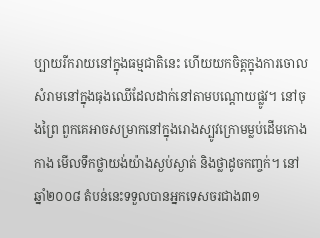ប្បាយរីករាយនៅក្នុងធម្មជាតិនេះ ហើយយកចិត្តក្នុងការចោលសំរាមនៅក្នុងធុងឈើដែលដាក់នៅតាមបណ្តោយផ្លូវ។ នៅចុងព្រៃ ពួកគេអាចសម្រាកនៅក្នុងរោងស្បូវក្រោមម្លប់ដើមកោងកាង មើលទឹកថ្លាយង់យ៉ាងស្ងប់ស្ងាត់ និងថ្លាដូចកញ្ចក់។ នៅឆ្នាំ២០០៨ តំបន់នេះទទួលបានអ្នកទេសចរជាង៣១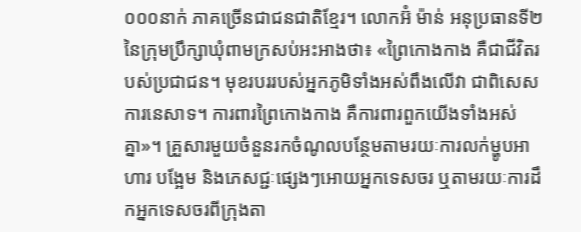០០០នាក់ ភាគច្រើនជាជនជាតិខ្មែរ។ លោកអ៊ំ ម៉ាន់ អនុប្រធានទី២នៃក្រុមប្រឹក្សាឃុំពាមក្រសប់អះអាងថា៖ «ព្រៃកោងកាង គឺជាជីវិតរបស់ប្រជាជន។ មុខរបររបស់អ្នកភូមិទាំងអស់ពឹងលើវា ជាពិសេសការនេសាទ។ ការពារព្រៃកោងកាង គឺការពារពួកយើងទាំងអស់គ្នា»។ គ្រួសារមួយចំនួនរកចំណូលបន្ថែមតាមរយៈការលក់ម្ហូបអាហារ បង្អែម និងភេសជ្ជៈផ្សេងៗអោយអ្នកទេសចរ ឬតាមរយៈការដឹកអ្នកទេសចរពីក្រុងតា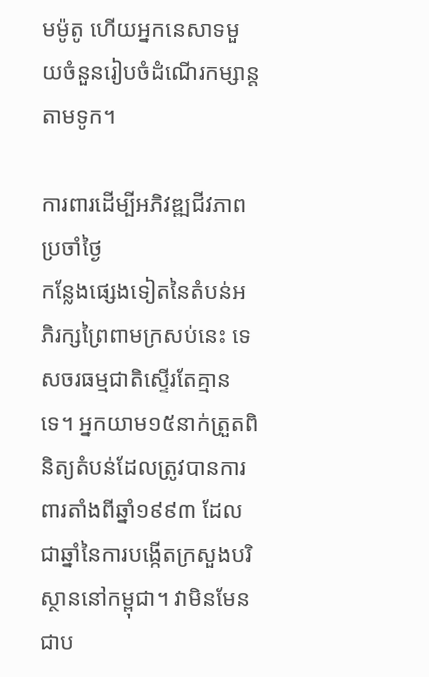មម៉ូតូ ហើយអ្នកនេសាទមួយចំនួនរៀបចំដំណើរកម្សាន្តតាមទូក។

ការពារដើម្បីអភិវឌ្ឍជីវភាពប្រចាំថ្ងៃ
កន្លែងផ្សេងទៀតនៃតំបន់អភិរក្សព្រៃពាមក្រសប់នេះ ទេសចរធម្មជាតិស្ទើរតែគ្មានទេ។ អ្នកយាម១៥នាក់ត្រួតពិនិត្យតំបន់ដែលត្រូវបានការពារតាំងពីឆ្នាំ១៩៩៣ ដែលជាឆ្នាំនៃការបង្កើតក្រសួងបរិស្ថាននៅកម្ពុជា។ វាមិនមែនជាប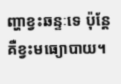ញ្ហាខ្វះឆន្ទៈទេ ប៉ុន្តែគឺខ្វះមធ្យោបាយ។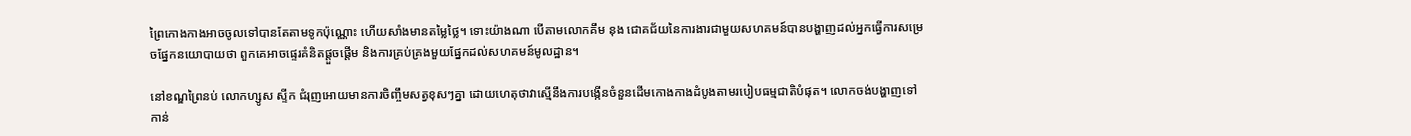ព្រៃកោងកាងអាចចូលទៅបានតែតាមទូកប៉ុណ្ណោះ ហើយសាំងមានតម្លៃថ្លៃ។ ទោះយ៉ាងណា បើតាមលោកគឹម នុង ជោគជ័យនៃការងារជាមួយសហគមន៍បានបង្ហាញដល់អ្នកធ្វើការសម្រេចផ្នែកនយោបាយថា ពួកគេអាចផ្ទេរគំនិតផ្តួចផ្តើម និងការគ្រប់គ្រងមួយផ្នែកដល់សហគមន៍មូលដ្ឋាន។

នៅខណ្ឌព្រៃនប់ លោកហ្សូស ស្ទីក ជំរុញអោយមានការចិញ្ចឹមសត្វខុសៗគ្នា ដោយហេតុថាវាស្មើនឹងការបង្កើនចំនួនដើមកោងកាងដំបូងតាមរបៀបធម្មជាតិបំផុត។ លោកចង់បង្ហាញទៅកាន់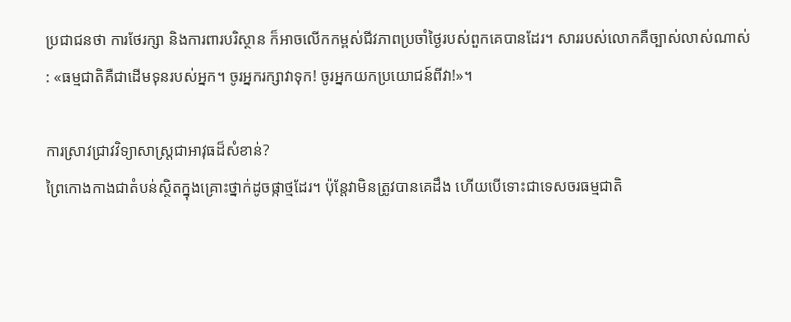ប្រជាជនថា ការថែរក្សា និងការពារបរិស្ថាន ក៏អាចលើកកម្ពស់ជីវភាពប្រចាំថ្ងៃរបស់ពួកគេបានដែរ។ សាររបស់លោកគឺច្បាស់លាស់ណាស់ : «ធម្មជាតិគឺជាដើមទុនរបស់អ្នក។ ចូរអ្នករក្សាវាទុក! ចូរអ្នកយកប្រយោជន៍ពីវា!»។

ការស្រាវជ្រាវវិទ្យាសាស្រ្តជាអាវុធដ៏សំខាន់?
ព្រៃកោងកាងជាតំបន់ស្ថិតក្នុងគ្រោះថ្នាក់ដូចផ្កាថ្មដែរ។ ប៉ុន្តែវាមិនត្រូវបានគេដឹង ហើយបើទោះជាទេសចរធម្មជាតិ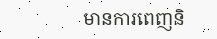មានការពេញនិ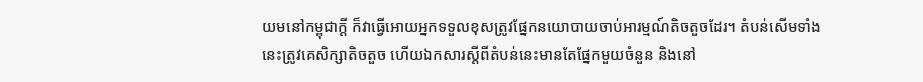យមនៅកម្ពុជាក្តី ក៏វាធ្វើអោយអ្នកទទួលខុសត្រូវផ្នែកនយោបាយចាប់អារម្មណ៍តិចតួចដែរ។ តំបន់សើមទាំងនេះត្រូវគេសិក្សាតិចតួច ហើយឯកសារស្តីពីតំបន់នេះមានតែផ្នែកមួយចំនួន និងនៅ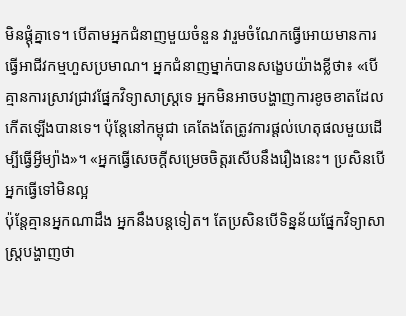មិនផ្តុំគ្នាទេ។ បើតាមអ្នកជំនាញមួយចំនួន វារួមចំណែកធ្វើអោយមានការធ្វើអាជីវកម្មហួសប្រមាណ។ អ្នកជំនាញម្នាក់បានសង្ខេបយ៉ាងខ្លីថា៖ «បើគ្មានការស្រាវជ្រាវផ្នែកវិទ្យាសាស្រ្តទេ អ្នកមិនអាចបង្ហាញការខូចខាតដែលកើតឡើងបានទេ។ ប៉ុន្តែនៅកម្ពុជា គេតែងតែត្រូវការផ្តល់ហេតុផលមួយដើម្បីធ្វើអ្វីម្យ៉ាង»។ «អ្នកធ្វើសេចក្តីសម្រេចចិត្តរសើបនឹងរឿងនេះ។ ប្រសិនបើអ្នកធ្វើទៅមិនល្អ
ប៉ុន្តែគ្មានអ្នកណាដឹង អ្នកនឹងបន្តទៀត។ តែប្រសិនបើទិន្នន័យផ្នែកវិទ្យាសាស្រ្តបង្ហាញថា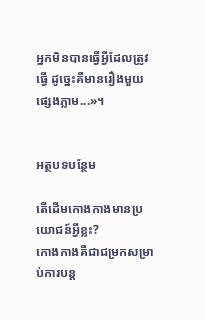អ្នកមិនបានធ្វើអ្វីដែលត្រូវធ្វើ ដូច្នេះគឺមានរឿងមួយផ្សេងភ្លាម...»។


អត្ថបទបន្ថែម

តើដើមកោងកាងមានប្រយោជន៍អ្វីខ្លះ?
កោងកាងគឺជាជម្រកសម្រាប់ការបន្ត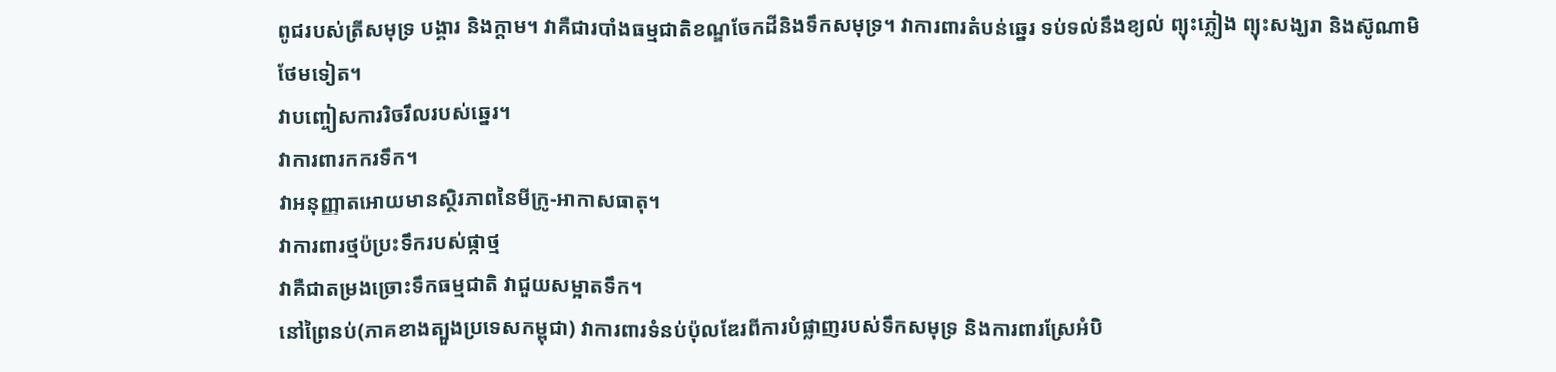ពូជរបស់ត្រីសមុទ្រ បង្គារ និងក្តាម។ វាគឺជារបាំងធម្មជាតិខណ្ឌចែកដីនិងទឹកសមុទ្រ។ វាការពារតំបន់ឆ្នេរ ទប់ទល់នឹងខ្យល់ ព្យុះភ្លៀង ព្យុះសង្ឃរា និងស៊ូណាមិថែមទៀត។
វាបញ្ចៀសការរិចរឹលរបស់ឆ្នេរ។
វាការពារកករទឹក។
វាអនុញ្ញាតអោយមានស្ថិរភាពនៃមីក្រូ-អាកាសធាតុ។
វាការពារថ្មប៉ប្រះទឹករបស់ផ្កាថ្ម
វាគឺជាតម្រងច្រោះទឹកធម្មជាតិ វាជួយសម្អាតទឹក។
នៅព្រៃនប់(ភាគខាងត្បួងប្រទេសកម្ពុជា) វាការពារទំនប់ប៉ុលឌែរពីការបំផ្លាញរបស់ទឹកសមុទ្រ និងការពារស្រែអំបិ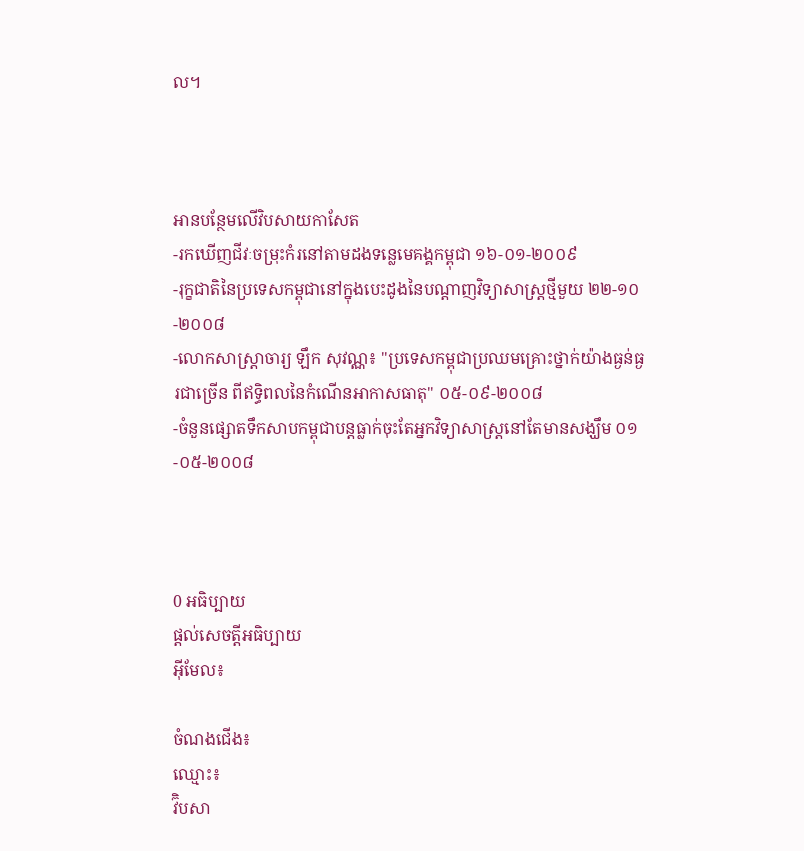ល។



អានបន្ថែមលើវិបសាយកាសែត
-រកឃើញជីវៈចម្រុះកំរនៅតាមដងទន្លេមេគង្គកម្ពុជា ១៦-០១-២០០៩
-រុក្ខជាតិនៃប្រទេសកម្ពុជានៅក្នុងបេះដូងនៃបណ្តាញវិទ្យាសាស្រ្តថ្មីមួយ ២២-១០-២០០៨
-លោកសាស្រ្តាចារ្យ ឡឹក សុវណ្ណ៖ "ប្រទេសកម្ពុជាប្រឈមគ្រោះថ្នាក់យ៉ាងធ្ងន់ធ្ងរជាច្រើន ពីឥទ្ធិពលនៃកំណើនអាកាសធាតុ" ០៥-០៩-២០០៨
-ចំនួនផ្សោតទឹកសាបកម្ពុជាបន្តធ្លាក់ចុះតែអ្នកវិទ្យាសាស្រ្តនៅតែមានសង្ឃឹម ០១-០៥-២០០៨



0 អធិប្បាយ
ផ្តល់សេចត្តីអធិប្បាយ
អ៊ីមែល៖

ចំណងជើង៖
ឈ្មោះ៖
វ៊ិបសា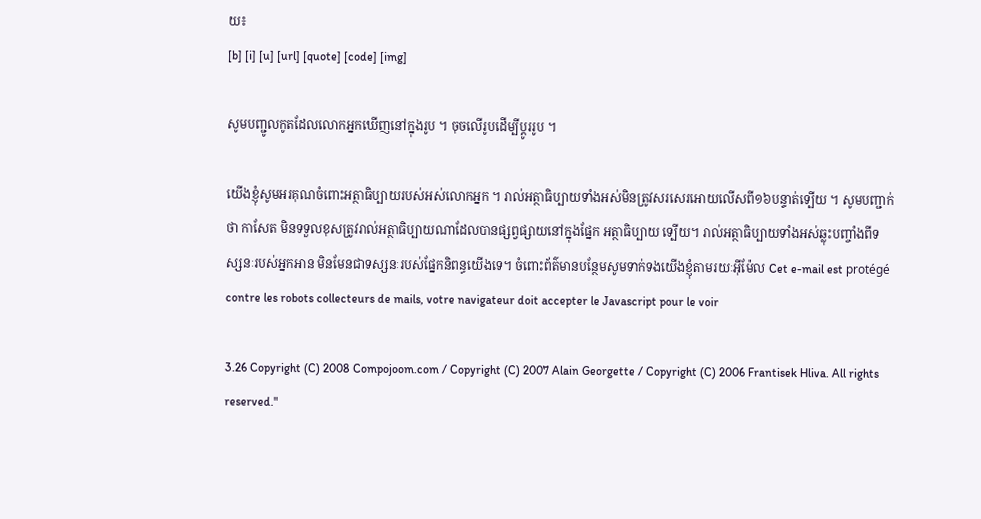យ៖
[b] [i] [u] [url] [quote] [code] [img]

សូមបញ្ជូលកូតដែលលោកអ្នកឃើញនៅក្នុងរូប ។ ចុចលើរូបដើម្បីប្តូររូប ។

យើងខ្ញុំសូមអរគុណចំពោះអត្ថាធិប្បាយរបស់អស់លោកអ្នក ។ រាល់អត្ថាធិប្បាយទាំងអស់មិនត្រូវសរសេរអោយលើសពី១៦បន្ទាត់ទ្បើយ ។ សូមបញ្ជាក់ថា កាសែត មិនទទួលខុសត្រូវរាល់អត្ថាធិប្បាយណាដែលបានផ្សព្វផ្សាយនៅក្នុងផ្នែក អត្ថាធិប្បាយ ទ្បើយ។ រាល់អត្ថាធិប្បាយទាំងអស់ឆ្លុះបញ្ចាំងពីទស្សនៈរបស់អ្នកអាន មិនមែនជាទស្សនៈរបស់ផ្នែកនិពន្ធយើងទេ។ ចំពោះព័ត៌មានបន្ថែមសូមទាក់ទងយើងខ្ញុំតាមរយៈអ៊ីម៉ែល Cet e-mail est protégé contre les robots collecteurs de mails, votre navigateur doit accepter le Javascript pour le voir

3.26 Copyright (C) 2008 Compojoom.com / Copyright (C) 2007 Alain Georgette / Copyright (C) 2006 Frantisek Hliva. All rights reserved."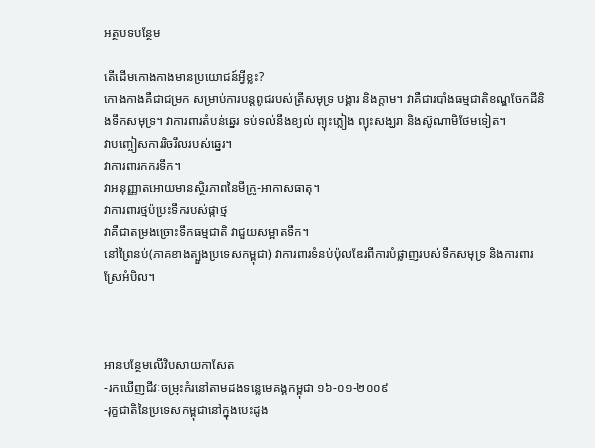អត្ថបទបន្ថែម

តើដើមកោងកាងមានប្រយោជន៍អ្វីខ្លះ?
កោងកាងគឺជាជម្រក សម្រាប់ការបន្តពូជរបស់ត្រីសមុទ្រ បង្គារ និងក្តាម។ វាគឺជារបាំងធម្មជាតិខណ្ឌចែកដីនិងទឹកសមុទ្រ។ វាការពារតំបន់ឆ្នេរ ទប់ទល់នឹងខ្យល់ ព្យុះភ្លៀង ព្យុះសង្ឃរា និងស៊ូណាមិថែមទៀត។
វាបញ្ចៀសការរិចរឹលរបស់ឆ្នេរ។
វាការពារកករទឹក។
វាអនុញ្ញាតអោយមានស្ថិរភាពនៃមីក្រូ-អាកាសធាតុ។
វាការពារថ្មប៉ប្រះទឹករបស់ផ្កាថ្ម
វាគឺជាតម្រងច្រោះទឹកធម្មជាតិ វាជួយសម្អាតទឹក។
នៅព្រៃនប់(ភាគខាងត្បួងប្រទេសកម្ពុជា) វាការពារទំនប់ប៉ុលឌែរពីការបំផ្លាញរបស់ទឹកសមុទ្រ និងការពារស្រែអំបិល។



អានបន្ថែមលើវិបសាយកាសែត
-រកឃើញជីវៈចម្រុះកំរនៅតាមដងទន្លេមេគង្គកម្ពុជា ១៦-០១-២០០៩
-រុក្ខជាតិនៃប្រទេសកម្ពុជានៅក្នុងបេះដូង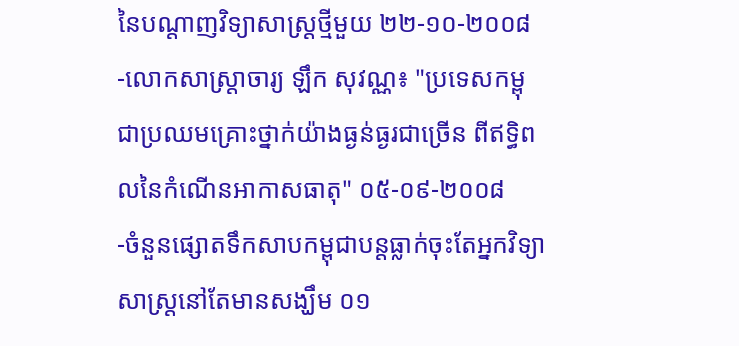នៃបណ្តាញវិទ្យាសាស្រ្តថ្មីមួយ ២២-១០-២០០៨
-លោកសាស្រ្តាចារ្យ ឡឹក សុវណ្ណ៖ "ប្រទេសកម្ពុជាប្រឈមគ្រោះថ្នាក់យ៉ាងធ្ងន់ធ្ងរជាច្រើន ពីឥទ្ធិពលនៃកំណើនអាកាសធាតុ" ០៥-០៩-២០០៨
-ចំនួនផ្សោតទឹកសាបកម្ពុជាបន្តធ្លាក់ចុះតែអ្នកវិទ្យាសាស្រ្តនៅតែមានសង្ឃឹម ០១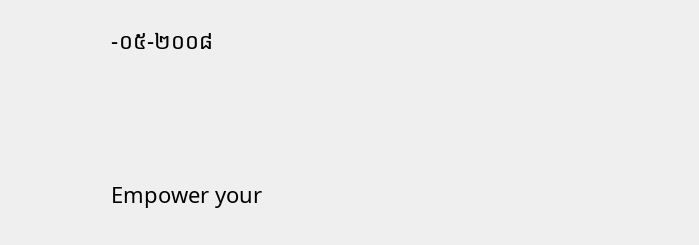-០៥-២០០៨




Empower your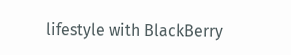lifestyle with BlackBerry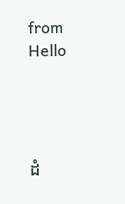from Hello




ដំ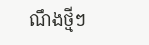ណឹងថ្មីៗ